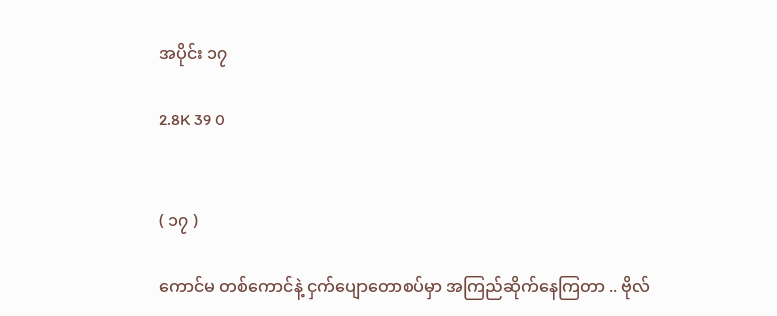အပိုင်း ၁၇

2.8K 39 0


( ၁၇ )

ကောင်မ တစ်ကောင်နဲ့ ငှက်ပျောတောစပ်မှာ အကြည်ဆိုက်နေကြတာ .. ဗိုလ်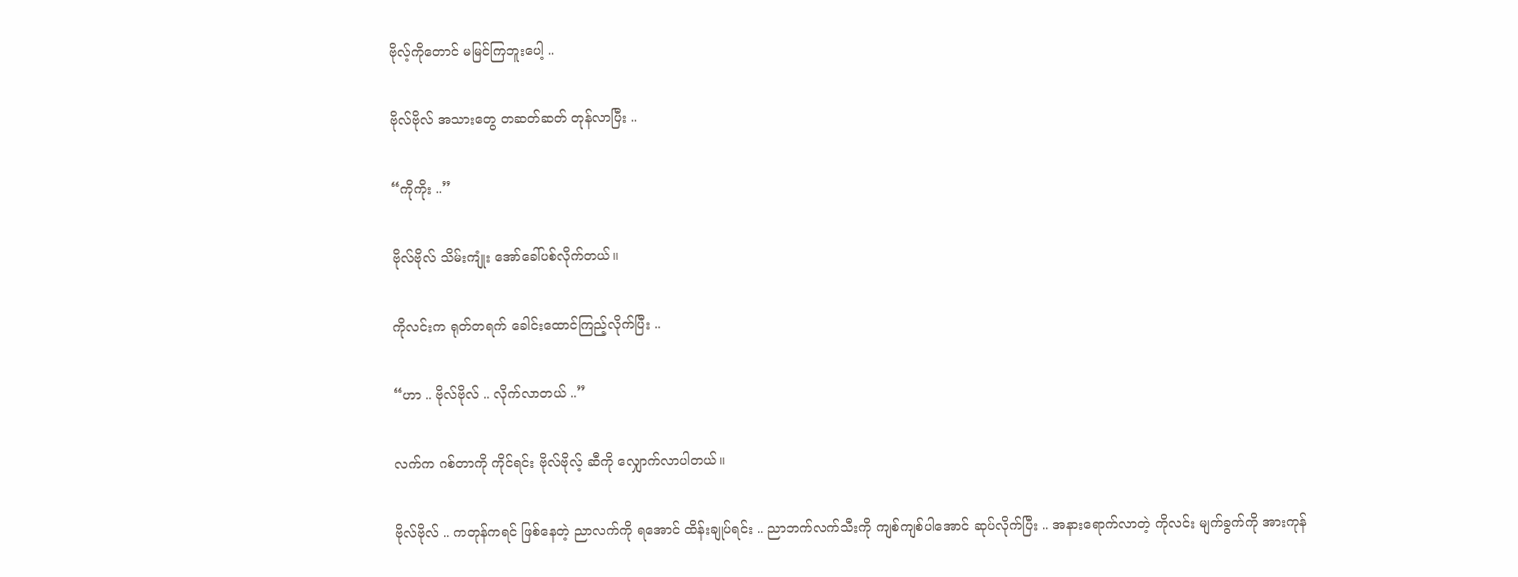ဗိုလ့်ကိုတောင် မမြင်ကြဘူးပေါ့ ..

ဗိုလ်ဗိုလ် အသားတွေ တဆတ်ဆတ် တုန်လာပြီး ..

“ကိုကိုး ..”

ဗိုလ်ဗိုလ် သိမ်းကျုံး အော်ခေါ်ပစ်လိုက်တယ်။

ကိုလင်းက ရုတ်တရက် ခေါင်းထောင်ကြည့်လိုက်ပြီး ..

“ဟာ .. ဗိုလ်ဗိုလ် .. လိုက်လာတယ် ..”

လက်က ဂစ်တာကို ကိုင်ရင်း ဗိုလ်ဗိုလ့် ဆီကို လျှောက်လာပါတယ်။

ဗိုလ်ဗိုလ် .. ကတုန်ကရင် ဖြစ်နေတဲ့ ညာလက်ကို ရအောင် ထိန်းချုပ်ရင်း .. ညာဘက်လက်သီးကို ကျစ်ကျစ်ပါအောင် ဆုပ်လိုက်ပြီး .. အနားရောက်လာတဲ့ ကိုလင်း မျက်ခွက်ကို အားကုန်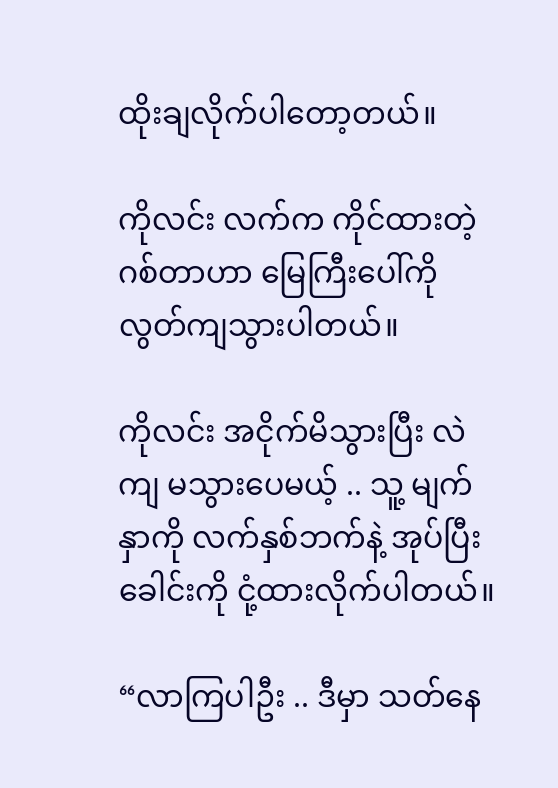ထိုးချလိုက်ပါတော့တယ်။

ကိုလင်း လက်က ကိုင်ထားတဲ့ ဂစ်တာဟာ မြေကြီးပေါ်ကို လွတ်ကျသွားပါတယ်။

ကိုလင်း အငိုက်မိသွားပြီး လဲကျ မသွားပေမယ့် .. သူ့ မျက်နှာကို လက်နှစ်ဘက်နဲ့ အုပ်ပြီး ခေါင်းကို ငုံ့ထားလိုက်ပါတယ်။

“လာကြပါဦး .. ဒီမှာ သတ်နေ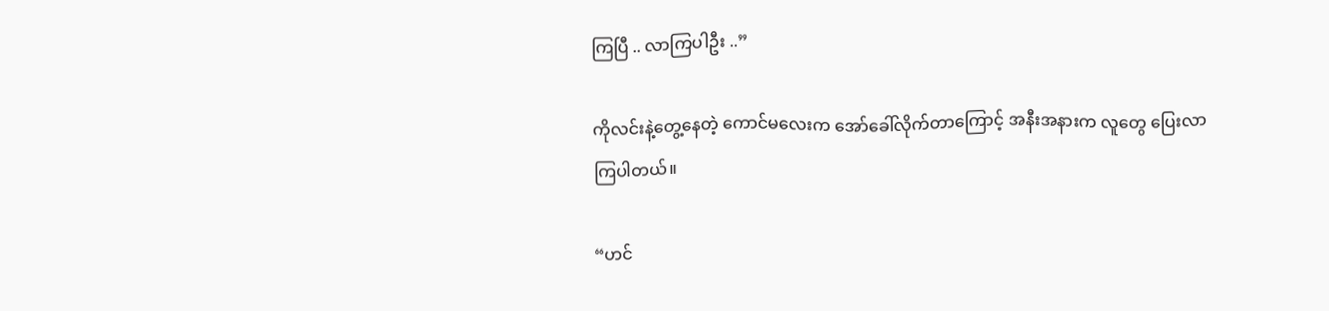ကြပြီ .. လာကြပါဦး ..”

ကိုလင်းနဲ့တွေ့နေတဲ့ ကောင်မလေးက အော်ခေါ်လိုက်တာကြောင့် အနီးအနားက လူတွေ ပြေးလာကြပါတယ်။

“ဟင်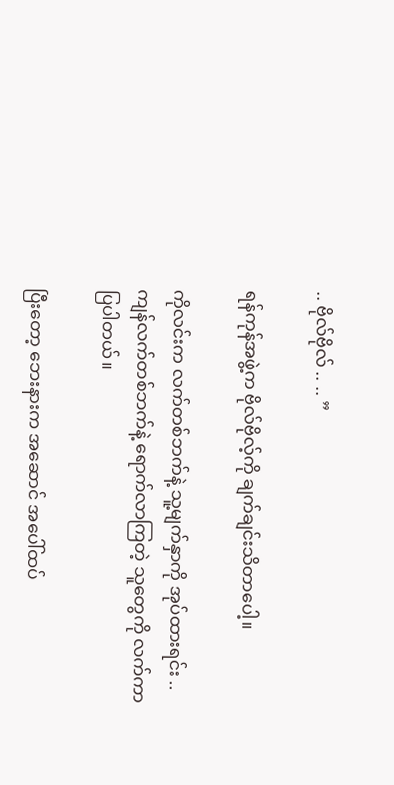.. ဗိုလ်ဗိုလ် .. .. ”

ရန်ကုန်အဖွဲ့က ဗိုလ်ဗိုလ့်ကို ချက်ချင်းသိတာပေါ့။

ကိုလင်းက လက်တစ်ဘက်နဲ့ သူ့မျက်နှာကို အုပ်ထားရင်း .. ကျန်လက်တစ်ဘက်နဲ့ ရောက်လာကြတဲ့ သူတွေကို လက်ကာပြပါတယ်။

ပြီးတော့ ဘေးနားက အဆောင် အပေါ်ထပ်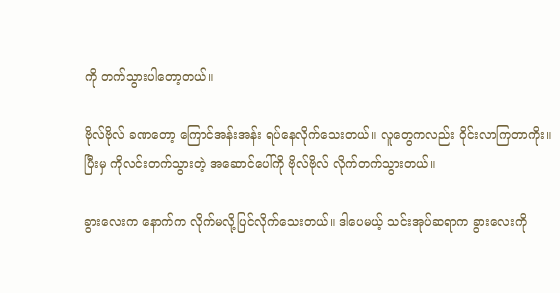ကို တက်သွားပါတော့တယ်။

ဗိုလ်ဗိုလ် ခဏတော့ ကြောင်အန်းအန်း ရပ်နေလိုက်သေးတယ်။ လူတွေကလည်း ဝိုင်းလာကြတာကိုး။ ပြီးမှ ကိုလင်းတက်သွားတဲ့ အဆောင်ပေါ်ကို ဗိုလ်ဗိုလ် လိုက်တက်သွားတယ်။

ခွားလေးက နောက်က လိုက်မလို့ပြင်လိုက်သေးတယ်။ ဒါပေမယ့် သင်းအုပ်ဆရာက ခွားလေးကို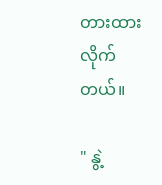တားထားလိုက်တယ်။

" နွဲ့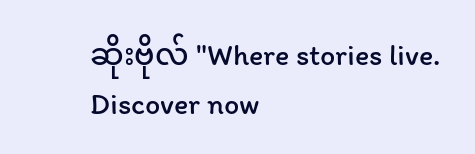ဆိုးဗိုလ် "Where stories live. Discover now